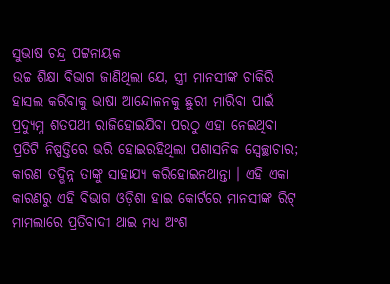ସୁଭାଷ ଚନ୍ଦ୍ର ପଟ୍ଟନାୟକ
ଉଚ୍ଚ ଶିକ୍ଷା ବିଭାଗ ଜାଣିଥିଲା ଯେ, ସ୍ତ୍ରୀ ମାନସୀଙ୍କ ଚାକିରି ହାସଲ କରିବାକୁ ଭାଷା ଆନ୍ଦୋଳନକୁ ଛୁରୀ ମାରିବା ପାଇଁ ପ୍ରଦ୍ୟୁମ୍ନ ଶତପଥୀ ରାଜିହୋଇଯିବା ପରଠୁ ଏହା ନେଇଥିବା ପ୍ରତିଟି ନିଷ୍ପତ୍ତିରେ ଭରି ହୋଇରହିଥିଲା ପଶାସନିକ ସ୍ଵେଚ୍ଛାଚାର; କାରଣ ତଦ୍ଭିନ୍ନ ତାଙ୍କୁ ସାହାଯ୍ୟ କରିହୋଇନଥାନ୍ତା । ଏହି ଏକା କାରଣରୁ ଏହି ବିଭାଗ ଓଡ଼ିଶା ହାଇ କୋର୍ଟରେ ମାନସୀଙ୍କ ରିଟ୍ ମାମଲାରେ ପ୍ରତିବାଦୀ ଥାଇ ମଧ୍ୟ ଅଂଶ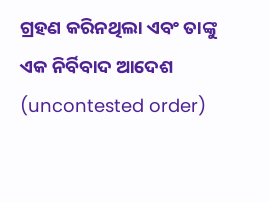ଗ୍ରହଣ କରିନଥିଲା ଏବଂ ତାଙ୍କୁ ଏକ ନିର୍ବିବାଦ ଆଦେଶ (uncontested order)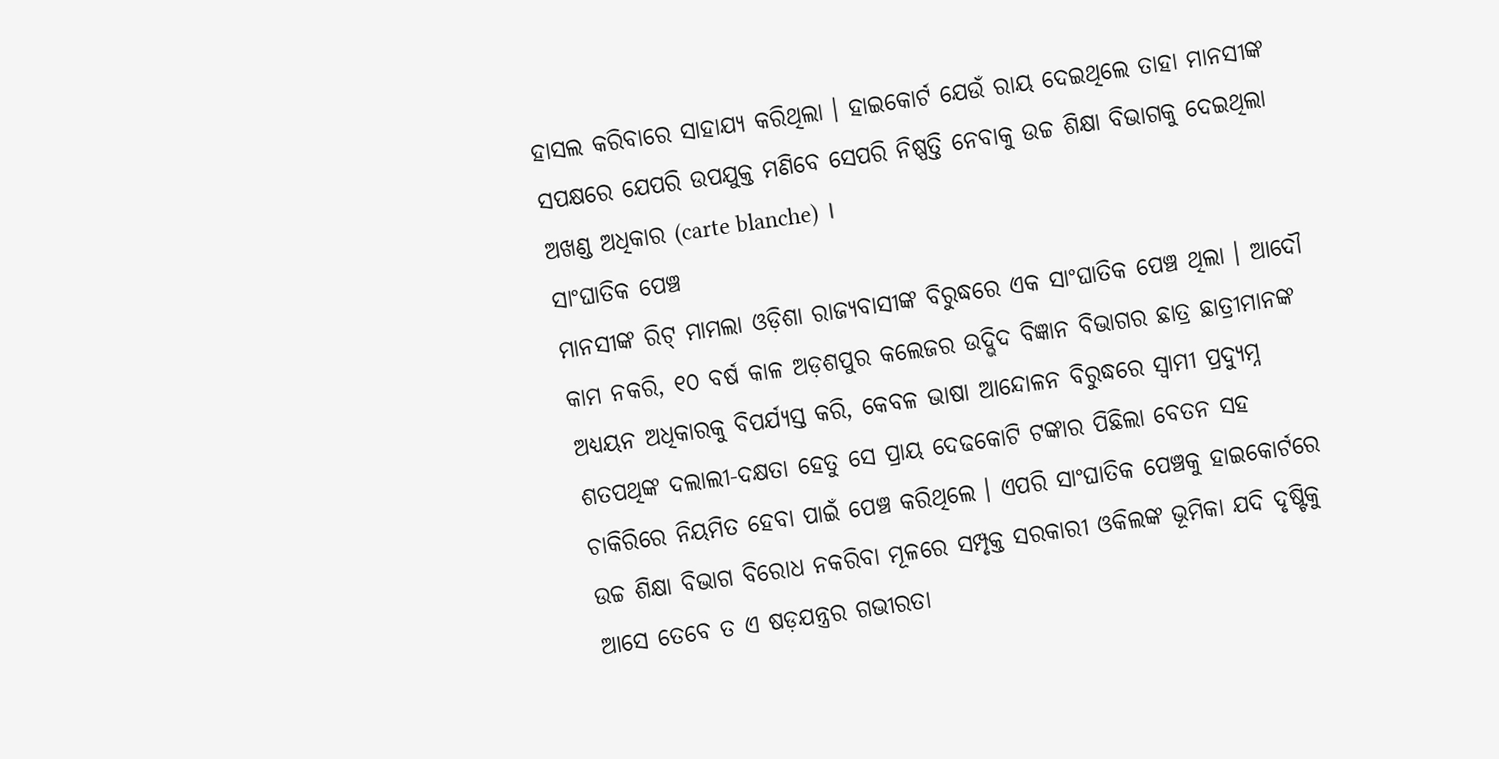ହାସଲ କରିବାରେ ସାହାଯ୍ୟ କରିଥିଲା । ହାଇକୋର୍ଟ ଯେଉଁ ରାୟ ଦେଇଥିଲେ ତାହା ମାନସୀଙ୍କ ସପକ୍ଷରେ ଯେପରି ଉପଯୁକ୍ତ ମଣିବେ ସେପରି ନିଷ୍ପତ୍ତି ନେବାକୁ ଉଚ୍ଚ ଶିକ୍ଷା ବିଭାଗକୁ ଦେଇଥିଲା ଅଖଣ୍ଡ ଅଧିକାର (carte blanche) ।
ସାଂଘାତିକ ପେଞ୍ଚ
ମାନସୀଙ୍କ ରିଟ୍ ମାମଲା ଓଡ଼ିଶା ରାଜ୍ୟବାସୀଙ୍କ ବିରୁଦ୍ଧରେ ଏକ ସାଂଘାତିକ ପେଞ୍ଚ ଥିଲା । ଆଦୌ କାମ ନକରି, ୧୦ ବର୍ଷ କାଳ ଅଡ଼ଶପୁର କଲେଜର ଉଦ୍ଭିଦ ବିଜ୍ଞାନ ବିଭାଗର ଛାତ୍ର ଛାତ୍ରୀମାନଙ୍କ ଅଧ୍ୟୟନ ଅଧିକାରକୁ ବିପର୍ଯ୍ୟସ୍ତ କରି, କେବଳ ଭାଷା ଆନ୍ଦୋଳନ ବିରୁଦ୍ଧରେ ସ୍ଵାମୀ ପ୍ରଦ୍ୟୁମ୍ନ ଶତପଥିଙ୍କ ଦଲାଲୀ-ଦକ୍ଷତା ହେତୁ ସେ ପ୍ରାୟ ଦେଢକୋଟି ଟଙ୍କାର ପିଛିଲା ବେତନ ସହ ଚାକିରିରେ ନିୟମିତ ହେବା ପାଇଁ ପେଞ୍ଚ କରିଥିଲେ । ଏପରି ସାଂଘାତିକ ପେଞ୍ଚକୁ ହାଇକୋର୍ଟରେ ଉଚ୍ଚ ଶିକ୍ଷା ବିଭାଗ ବିରୋଧ ନକରିବା ମୂଳରେ ସମ୍ପୃକ୍ତ ସରକାରୀ ଓକିଲଙ୍କ ଭୂମିକା ଯଦି ଦୃଷ୍ଟିକୁ ଆସେ ତେବେ ତ ଏ ଷଡ଼ଯନ୍ତ୍ରର ଗଭୀରତା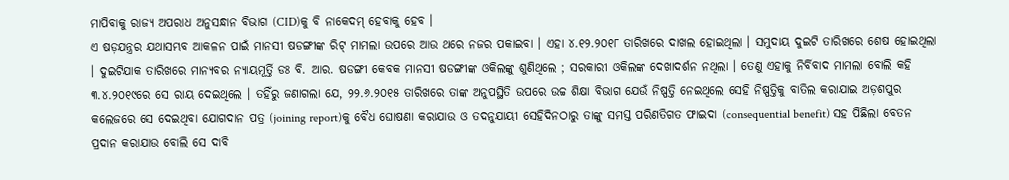ମାପିବାକୁ ରାଜ୍ୟ ଅପରାଧ ଅନୁସନ୍ଧାନ ବିଭାଗ (CID)କୁ ବି ନାକେଦମ୍ ହେବାକୁ ହେବ ।
ଏ ଷଡ଼ଯନ୍ତ୍ରର ଯଥାସମ୍ଭବ ଆକଳନ ପାଇଁ ମାନସୀ ଷଡଙ୍ଗୀଙ୍କ ରିଟ୍ ମାମଲା ଉପରେ ଆଉ ଥରେ ନଜର ପକାଇବା । ଏହା ୪.୧୨.୨୦୧୮ ତାରିଖରେ ଦାଖଲ ହୋଇଥିଲା । ସମୁଦାୟ ଦୁଇଟି ତାରିଖରେ ଶେଷ ହୋଇଥିଲା । ଦୁଇଟିଯାକ ତାରିଖରେ ମାନ୍ୟବର ନ୍ୟାୟମୂର୍ତ୍ତି ଡଃ ବି. ଆର. ଷଡଙ୍ଗୀ କେବକ ମାନସୀ ଷଡଙ୍ଗୀଙ୍କ ଓକିଲଙ୍କୁ ଶୁଣିଥିଲେ ; ସରକାରୀ ଓକିଲଙ୍କ ଦେଖାଦର୍ଶନ ନଥିଲା । ତେଣୁ ଏହାକୁ ନିର୍ବିବାଦ ମାମଲା ବୋଲି କହି ୩.୪.୨୦୧୯ରେ ସେ ରାୟ ଦେଇଥିଲେ । ତହିଁରୁ ଜଣାଗଲା ଯେ, ୨୨.୬.୨୦୧୫ ତାରିଖରେ ତାଙ୍କ ଅନୁପସ୍ଥିତି ଉପରେ ଉଚ୍ଚ ଶିକ୍ଷା ବିଭାଗ ଯେଉଁ ନିଷ୍ପତ୍ତି ନେଇଥିଲେ ସେହି ନିଷ୍ପତ୍ତିକୁ ବାତିଲ କରାଯାଇ ଅଡ଼ଶପୁର କଲେଜରେ ସେ ଦେଇଥିବା ଯୋଗଦାନ ପତ୍ର (joining report)କୁ ବୈଧ ଘୋଷଣା କରାଯାଉ ଓ ତଦନୁଯାୟୀ ସେହିଦିନଠାରୁ ତାଙ୍କୁ ସମସ୍ତ ପରିଣତିଗତ ଫାଇଦା (consequential benefit) ସହ ପିଛିଲା ବେତନ ପ୍ରଦାନ କରାଯାଉ ବୋଲି ସେ ଦାବି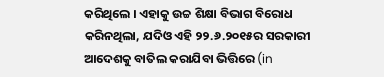କରିଥିଲେ । ଏହାକୁ ଉଚ୍ଚ ଶିକ୍ଷା ବିଭାଗ ବିରୋଧ କରିନଥିଲା, ଯଦିଓ ଏହି ୨୨.୬.୨୦୧୫ର ସରକାରୀ ଆଦେଶକୁ ବାତିଲ କରାଯିବା ଭିତ୍ତିରେ (in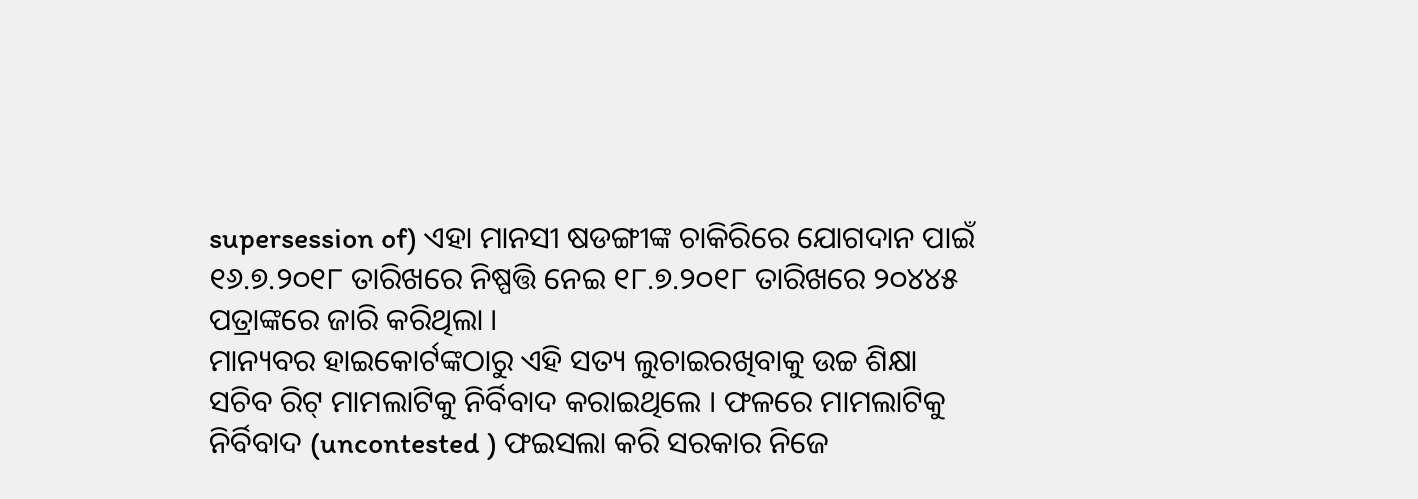supersession of) ଏହା ମାନସୀ ଷଡଙ୍ଗୀଙ୍କ ଚାକିରିରେ ଯୋଗଦାନ ପାଇଁ ୧୬.୭.୨୦୧୮ ତାରିଖରେ ନିଷ୍ପତ୍ତି ନେଇ ୧୮.୭.୨୦୧୮ ତାରିଖରେ ୨୦୪୪୫ ପତ୍ରାଙ୍କରେ ଜାରି କରିଥିଲା ।
ମାନ୍ୟବର ହାଇକୋର୍ଟଙ୍କଠାରୁ ଏହି ସତ୍ୟ ଲୁଚାଇରଖିବାକୁ ଉଚ୍ଚ ଶିକ୍ଷା ସଚିବ ରିଟ୍ ମାମଲାଟିକୁ ନିର୍ବିବାଦ କରାଇଥିଲେ । ଫଳରେ ମାମଲାଟିକୁ ନିର୍ବିବାଦ (uncontested ) ଫଇସଲା କରି ସରକାର ନିଜେ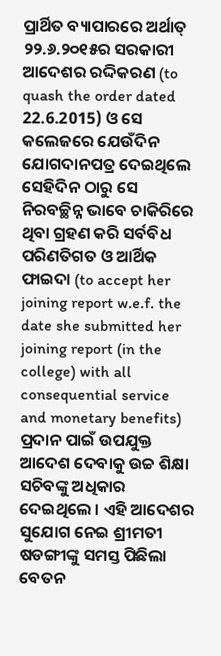ପ୍ରାର୍ଥିତ ବ୍ୟାପାରରେ ଅର୍ଥାତ୍ ୨୨.୬.୨୦୧୫ର ସରକାରୀ ଆଦେଶର ରଦ୍ଦିକରଣ (to quash the order dated 22.6.2015) ଓ ସେ କଲେଜରେ ଯେଉଁଦିନ ଯୋଗଦାନପତ୍ର ଦେଇଥିଲେ ସେହିଦିନ ଠାରୁ ସେ ନିରବଚ୍ଛିନ୍ନ ଭାବେ ଚାକିରିରେ ଥିବା ଗ୍ରହଣ କରି ସର୍ବବିଧ ପରିଣତିଗତ ଓ ଆର୍ଥିକ ଫାଇଦା (to accept her joining report w.e.f. the date she submitted her joining report (in the college) with all consequential service and monetary benefits) ପ୍ରଦାନ ପାଇଁ ଉପଯୁକ୍ତ ଆଦେଶ ଦେବାକୁ ଉଚ୍ଚ ଶିକ୍ଷା ସଚିବଙ୍କୁ ଅଧିକାର ଦେଇଥିଲେ । ଏହି ଆଦେଶର ସୁଯୋଗ ନେଇ ଶ୍ରୀମତୀ ଷଡଙ୍ଗୀଙ୍କୁ ସମସ୍ତ ପିଛିଲା ବେତନ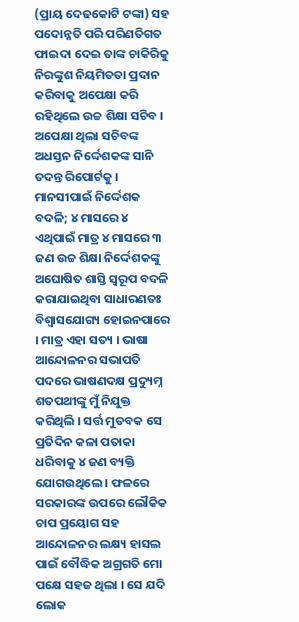(ପ୍ରାୟ ଦେଢକୋଟି ଟଙ୍କା) ସହ ପଦୋନ୍ନତି ପରି ପରିଣତିଗତ ଫାଇଦା ଦେଇ ତାଙ୍କ ଚାକିରିକୁ ନିରଙ୍କୁଶ ନିୟମିତତା ପ୍ରଦାନ କରିବାକୁ ଅପେକ୍ଷା କରି ରହିଥିଲେ ଉଚ୍ଚ ଶିକ୍ଷା ସଚିବ । ଅପେକ୍ଷା ଥିଲା ସଚିବଙ୍କ ଅଧସ୍ତନ ନିର୍ଦ୍ଦେଶକଙ୍କ ସାନି ତଦନ୍ତ ରିପୋର୍ଟକୁ ।
ମାନସୀପାଇଁ ନିର୍ଦ୍ଦେଶକ ବଦଳି; ୪ ମାସରେ ୪
ଏଥିପାଇଁ ମାତ୍ର ୪ ମାସରେ ୩ ଜଣ ଉଚ୍ଚ ଶିକ୍ଷା ନିର୍ଦ୍ଦେଶକଙ୍କୁ ଅଘୋଷିତ ଶାସ୍ତି ସ୍ୱରୂପ ବଦଳି କରାଯାଇଥିବା ସାଧାରଣତଃ ବିଶ୍ୱାସଯୋଗ୍ୟ ହୋଇନପାରେ । ମାତ୍ର ଏହା ସତ୍ୟ । ଭାଷା ଆନ୍ଦୋଳନର ସଭାପତି ପଦରେ ଭାଷଣଦକ୍ଷ ପ୍ରଦ୍ୟୁମ୍ନ ଶତପଥୀଙ୍କୁ ମୁଁ ନିଯୁକ୍ତ କରିଥିଲି । ସର୍ତ୍ତ ମୁତବକ ସେ ପ୍ରତିଦିନ କଳା ପତାକା ଧରିବାକୁ ୪ ଜଣ ବ୍ୟକ୍ତି ଯୋଗଉଥିଲେ । ଫଳରେ ସରକାରଙ୍କ ଉପରେ ଲୌକିକ ଚାପ ପ୍ରୟୋଗ ସହ ଆନ୍ଦୋଳନର ଲକ୍ଷ୍ୟ ହାସଲ ପାଇଁ ବୌଦ୍ଧିକ ଅଗ୍ରଗତି ମୋ ପକ୍ଷେ ସହଜ ଥିଲା । ସେ ଯଦି ଲୋକ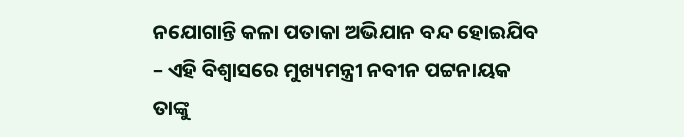ନଯୋଗାନ୍ତି କଳା ପତାକା ଅଭିଯାନ ବନ୍ଦ ହୋଇଯିବ – ଏହି ବିଶ୍ଵାସରେ ମୁଖ୍ୟମନ୍ତ୍ରୀ ନବୀନ ପଟ୍ଟନାୟକ ତାଙ୍କୁ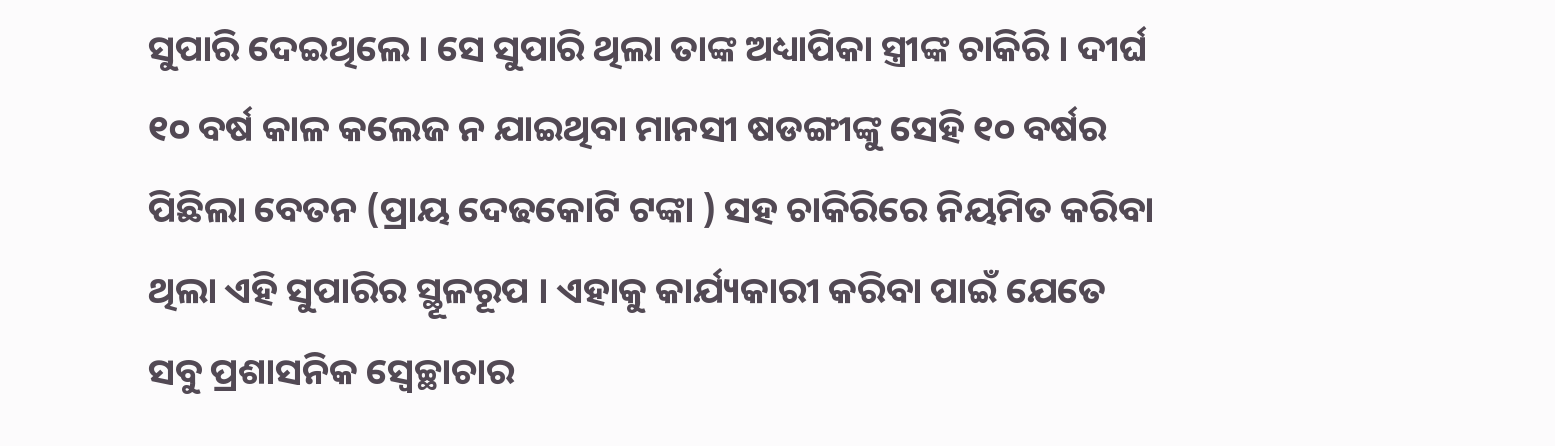ସୁପାରି ଦେଇଥିଲେ । ସେ ସୁପାରି ଥିଲା ତାଙ୍କ ଅଧ୍ୟାପିକା ସ୍ତ୍ରୀଙ୍କ ଚାକିରି । ଦୀର୍ଘ ୧୦ ବର୍ଷ କାଳ କଲେଜ ନ ଯାଇଥିବା ମାନସୀ ଷଡଙ୍ଗୀଙ୍କୁ ସେହି ୧୦ ବର୍ଷର ପିଛିଲା ବେତନ (ପ୍ରାୟ ଦେଢକୋଟି ଟଙ୍କା ) ସହ ଚାକିରିରେ ନିୟମିତ କରିବା ଥିଲା ଏହି ସୁପାରିର ସ୍ଥୂଳରୂପ । ଏହାକୁ କାର୍ଯ୍ୟକାରୀ କରିବା ପାଇଁ ଯେତେ ସବୁ ପ୍ରଶାସନିକ ସ୍ଵେଚ୍ଛାଚାର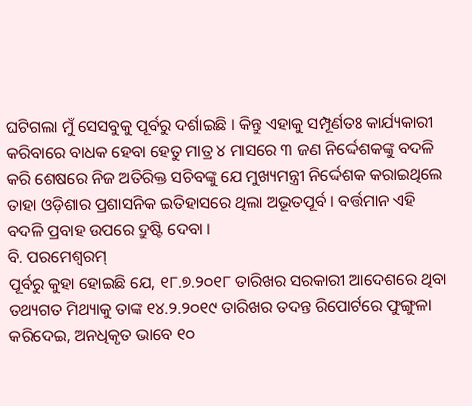ଘଟିଗଲା ମୁଁ ସେସବୁକୁ ପୂର୍ବରୁ ଦର୍ଶାଇଛି । କିନ୍ତୁ ଏହାକୁ ସମ୍ପୂର୍ଣତଃ କାର୍ଯ୍ୟକାରୀ କରିବାରେ ବାଧକ ହେବା ହେତୁ ମାତ୍ର ୪ ମାସରେ ୩ ଜଣ ନିର୍ଦ୍ଦେଶକଙ୍କୁ ବଦଳି କରି ଶେଷରେ ନିଜ ଅତିରିକ୍ତ ସଚିବଙ୍କୁ ଯେ ମୁଖ୍ୟମନ୍ତ୍ରୀ ନିର୍ଦ୍ଦେଶକ କରାଇଥିଲେ ତାହା ଓଡ଼ିଶାର ପ୍ରଶାସନିକ ଇତିହାସରେ ଥିଲା ଅଭୂତପୂର୍ବ । ବର୍ତ୍ତମାନ ଏହି ବଦଳି ପ୍ରବାହ ଉପରେ ଦ୍ରୁଷ୍ଟି ଦେବା ।
ବି. ପରମେଶ୍ଵରମ୍
ପୂର୍ବରୁ କୁହା ହୋଇଛି ଯେ, ୧୮.୭.୨୦୧୮ ତାରିଖର ସରକାରୀ ଆଦେଶରେ ଥିବା ତଥ୍ୟଗତ ମିଥ୍ୟାକୁ ତାଙ୍କ ୧୪.୨.୨୦୧୯ ତାରିଖର ତଦନ୍ତ ରିପୋର୍ଟରେ ଫୁଙ୍ଗୁଳା କରିଦେଇ, ଅନଧିକୃତ ଭାବେ ୧୦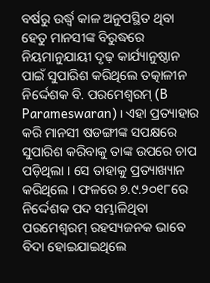ବର୍ଷରୁ ଉର୍ଦ୍ଧ୍ଵ କାଳ ଅନୁପସ୍ଥିତ ଥିବା ହେତୁ ମାନସୀଙ୍କ ବିରୁଦ୍ଧରେ ନିୟମାନୁଯାୟୀ ଦୃଢ଼ କାର୍ଯ୍ୟାନୁଷ୍ଠାନ ପାଇଁ ସୁପାରିଶ କରିଥିଲେ ତତ୍କାଳୀନ ନିର୍ଦ୍ଦେଶକ ବି. ପରମେଶ୍ଵରମ୍ (B Parameswaran) । ଏହା ପ୍ରତ୍ୟାହାର କରି ମାନସୀ ଷଡଙ୍ଗୀଙ୍କ ସପକ୍ଷରେ ସୁପାରିଶ କରିବାକୁ ତାଙ୍କ ଉପରେ ଚାପ ପଡ଼ିଥିଲା । ସେ ତାହାକୁ ପ୍ରତ୍ୟାଖ୍ୟାନ କରିଥିଲେ । ଫଳରେ ୭.୯.୨୦୧୮ରେ ନିର୍ଦ୍ଦେଶକ ପଦ ସମ୍ଭାଳିଥିବା ପରମେଶ୍ଵରମ୍ ରହସ୍ୟଜନକ ଭାବେ ବିଦା ହୋଇଯାଇଥିଲେ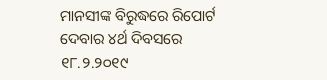ମାନସୀଙ୍କ ବିରୁଦ୍ଧରେ ରିପୋର୍ଟ ଦେବାର ୪ର୍ଥ ଦିବସରେ ୧୮.୨.୨୦୧୯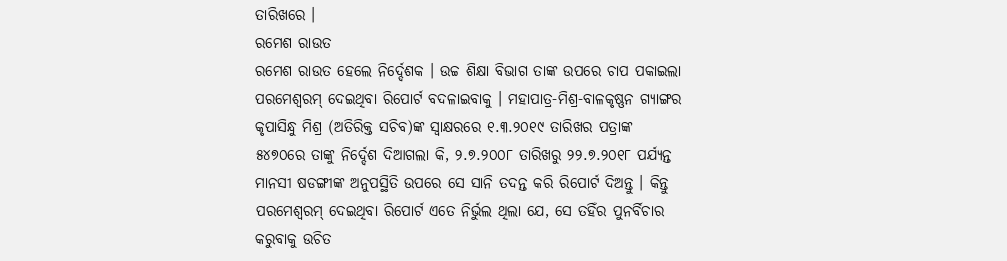ତାରିଖରେ ।
ରମେଶ ରାଉତ
ରମେଶ ରାଉତ ହେଲେ ନିର୍ଦ୍ଦେଶକ । ଉଚ୍ଚ ଶିକ୍ଷା ବିଭାଗ ତାଙ୍କ ଉପରେ ଚାପ ପକାଇଲା ପରମେଶ୍ଵରମ୍ ଦେଇଥିବା ରିପୋର୍ଟ ବଦଳାଇବାକୁ । ମହାପାତ୍ର-ମିଶ୍ର-ବାଳକୃଷ୍ଣନ ଗ୍ୟାଙ୍ଗର କୃପାସିନ୍ଧୁ ମିଶ୍ର (ଅତିରିକ୍ତ ସଚିବ)ଙ୍କ ସ୍ଵାକ୍ଷରରେ ୧.୩.୨୦୧୯ ତାରିଖର ପତ୍ରାଙ୍କ ୫୪୭୦ରେ ତାଙ୍କୁ ନିର୍ଦ୍ଦେଶ ଦିଆଗଲା କି, ୨.୭.୨୦୦୮ ତାରିଖରୁ ୨୨.୭.୨୦୧୮ ପର୍ଯ୍ୟନ୍ତ ମାନସୀ ଷଡଙ୍ଗୀଙ୍କ ଅନୁପସ୍ଥିତି ଉପରେ ସେ ସାନି ତଦନ୍ତ କରି ରିପୋର୍ଟ ଦିଅନ୍ତୁ । କିନ୍ତୁ ପରମେଶ୍ଵରମ୍ ଦେଇଥିବା ରିପୋର୍ଟ ଏତେ ନିର୍ଭୁଲ ଥିଲା ଯେ, ସେ ତହିଁର ପୁନର୍ବିଚାର କରୁବାକୁ ଉଚିତ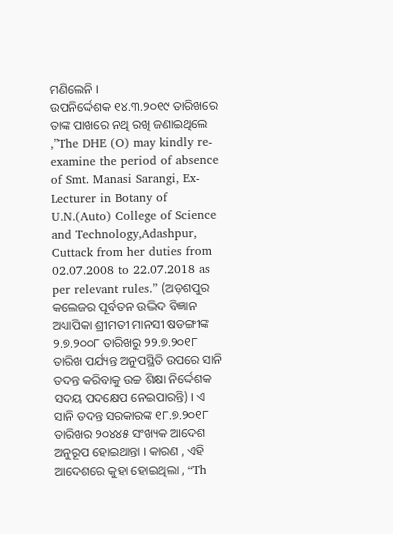ମଣିଲେନି ।
ଉପନିର୍ଦ୍ଦେଶକ ୧୪.୩.୨୦୧୯ ତାରିଖରେ ତାଙ୍କ ପାଖରେ ନଥି ରଖି ଜଣାଇଥିଲେ ,”The DHE (O) may kindly re-examine the period of absence of Smt. Manasi Sarangi, Ex-Lecturer in Botany of U.N.(Auto) College of Science and Technology,Adashpur, Cuttack from her duties from 02.07.2008 to 22.07.2018 as per relevant rules.” (ଅଡ଼ଶପୁର କଲେଜର ପୂର୍ବତନ ଉଦ୍ଭିଦ ବିଜ୍ଞାନ ଅଧ୍ୟାପିକା ଶ୍ରୀମତୀ ମାନସୀ ଷଡଙ୍ଗୀଙ୍କ ୨.୭.୨୦୦୮ ତାରିଖରୁ ୨୨.୭.୨୦୧୮ ତାରିଖ ପର୍ଯ୍ୟନ୍ତ ଅନୁପସ୍ଥିତି ଉପରେ ସାନି ତଦନ୍ତ କରିବାକୁ ଉଚ୍ଚ ଶିକ୍ଷା ନିର୍ଦ୍ଦେଶକ ସଦୟ ପଦକ୍ଷେପ ନେଇପାରନ୍ତି) । ଏ ସାନି ତଦନ୍ତ ସରକାରଙ୍କ ୧୮.୭.୨୦୧୮ ତାରିଖର ୨୦୪୪୫ ସଂଖ୍ୟକ ଆଦେଶ ଅନୁରୂପ ହୋଇଥାନ୍ତା । କାରଣ , ଏହି ଆଦେଶରେ କୁହା ହୋଇଥିଲା , “Th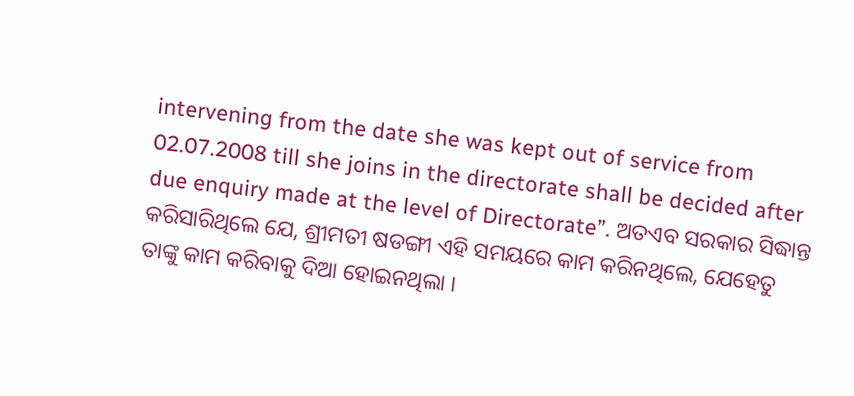intervening from the date she was kept out of service from 02.07.2008 till she joins in the directorate shall be decided after due enquiry made at the level of Directorate”. ଅତଏବ ସରକାର ସିଦ୍ଧାନ୍ତ କରିସାରିଥିଲେ ଯେ, ଶ୍ରୀମତୀ ଷଡଙ୍ଗୀ ଏହି ସମୟରେ କାମ କରିନଥିଲେ, ଯେହେତୁ ତାଙ୍କୁ କାମ କରିବାକୁ ଦିଆ ହୋଇନଥିଲା ।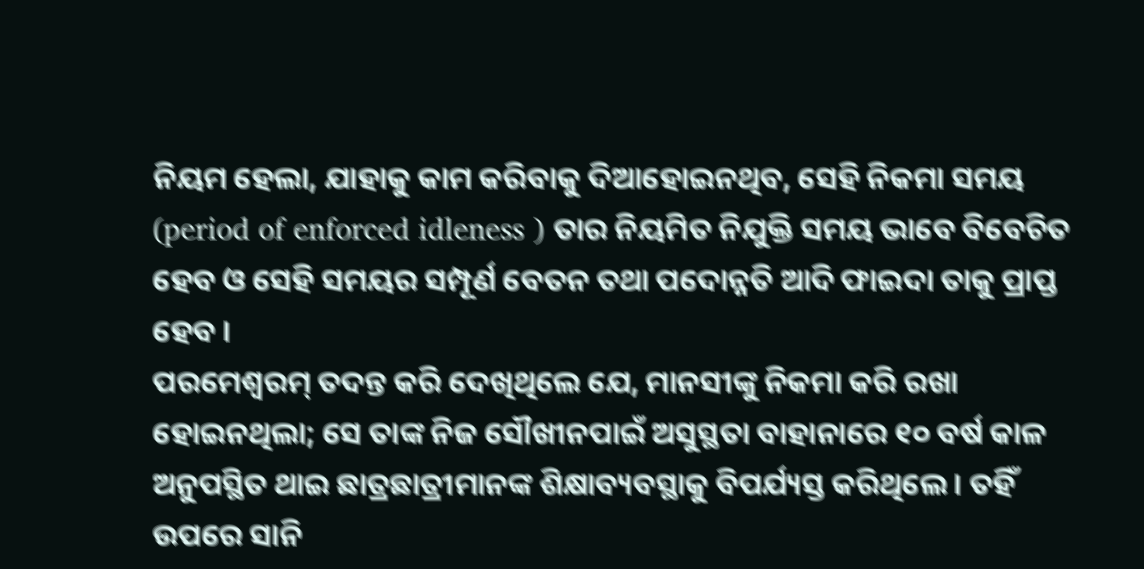ନିୟମ ହେଲା, ଯାହାକୁ କାମ କରିବାକୁ ଦିଆହୋଇନଥିବ, ସେହି ନିକମା ସମୟ (period of enforced idleness ) ତାର ନିୟମିତ ନିଯୁକ୍ତି ସମୟ ଭାବେ ବିବେଚିତ ହେବ ଓ ସେହି ସମୟର ସମ୍ପୂର୍ଣ ବେତନ ତଥା ପଦୋନ୍ନତି ଆଦି ଫାଇଦା ତାକୁ ପ୍ରାପ୍ତ ହେବ ।
ପରମେଶ୍ଵରମ୍ ତଦନ୍ତ କରି ଦେଖିଥିଲେ ଯେ, ମାନସୀଙ୍କୁ ନିକମା କରି ରଖା ହୋଇନଥିଲା; ସେ ତାଙ୍କ ନିଜ ସୌଖୀନପାଇଁ ଅସୁସ୍ଥତା ବାହାନାରେ ୧୦ ବର୍ଷ କାଳ ଅନୁପସ୍ଥିତ ଥାଇ ଛାତ୍ରଛାତ୍ରୀମାନଙ୍କ ଶିକ୍ଷାବ୍ୟବସ୍ଥାକୁ ବିପର୍ଯ୍ୟସ୍ତ କରିଥିଲେ । ତହିଁ ଉପରେ ସାନି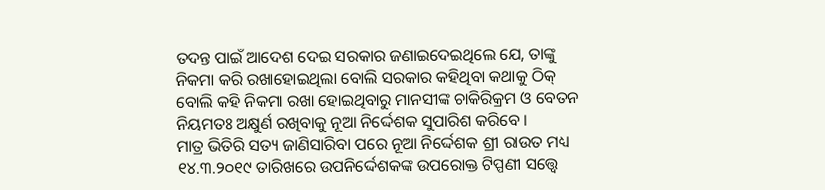ତଦନ୍ତ ପାଇଁ ଆଦେଶ ଦେଇ ସରକାର ଜଣାଇଦେଇଥିଲେ ଯେ, ତାଙ୍କୁ ନିକମା କରି ରଖାହୋଇଥିଲା ବୋଲି ସରକାର କହିଥିବା କଥାକୁ ଠିକ୍ ବୋଲି କହି ନିକମା ରଖା ହୋଇଥିବାରୁ ମାନସୀଙ୍କ ଚାକିରିକ୍ରମ ଓ ବେତନ ନିୟମତଃ ଅକ୍ଷୁର୍ଣ ରଖିବାକୁ ନୂଆ ନିର୍ଦ୍ଦେଶକ ସୁପାରିଶ କରିବେ ।
ମାତ୍ର ଭିତିରି ସତ୍ୟ ଜାଣିସାରିବା ପରେ ନୂଆ ନିର୍ଦ୍ଦେଶକ ଶ୍ରୀ ରାଉତ ମଧ୍ୟ ୧୪.୩.୨୦୧୯ ତାରିଖରେ ଉପନିର୍ଦ୍ଦେଶକଙ୍କ ଉପରୋକ୍ତ ଟିପ୍ପଣୀ ସତ୍ତ୍ୱେ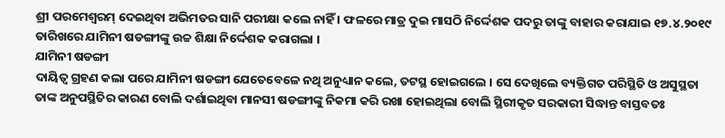ଶ୍ରୀ ପରମେଶ୍ଵରମ୍ ଦେଇଥିବା ଅଭିମତର ସାନି ପରୀକ୍ଷା କଲେ ନାହିଁ । ଫଳରେ ମାତ୍ର ଦୁଇ ମାସଠି ନିର୍ଦ୍ଦେଶକ ପଦରୁ ତାଙ୍କୁ ବାହାର କରାଯାଇ ୧୭.୪.୨୦୧୯ ତାରିଖରେ ଯାମିନୀ ଷଡଙ୍ଗୀଙ୍କୁ ଉଚ୍ଚ ଶିକ୍ଷା ନିର୍ଦ୍ଦେଶକ କରାଗଲା ।
ଯାମିନୀ ଷଡଙ୍ଗୀ
ଦାୟିତ୍ଵ ଗ୍ରହଣ କଲା ପରେ ଯାମିନୀ ଷଡଙ୍ଗୀ ଯେତେବେଳେ ନଥି ଅନୁଧ୍ୟାନ କଲେ, ତଟସ୍ଥ ହୋଇଗଲେ । ସେ ଦେଖିଲେ ବ୍ୟକ୍ତିଗତ ପରିସ୍ଥିତି ଓ ଅସୁସ୍ଥତା ତାଙ୍କ ଅନୁପସ୍ଥିତିର କାରଣ ବୋଲି ଦର୍ଶାଇଥିବା ମାନସୀ ଷଡଙ୍ଗୀଙ୍କୁ ନିକମା କରି ରଖା ହୋଇଥିଲା ବୋଲି ସ୍ଥିରୀକୃତ ସରକାରୀ ସିଦ୍ଧାନ୍ତ ବାସ୍ତବତଃ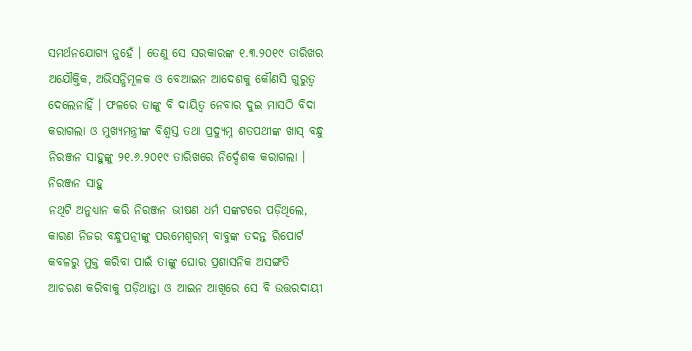ସମର୍ଥନଯୋଗ୍ୟ ନୁହେଁ । ତେଣୁ ସେ ସରକାରଙ୍କ ୧.୩.୨୦୧୯ ତାରିଖର ଅଯୌକ୍ତିକ, ଅଭିସନ୍ଧିମୂଳକ ଓ ବେଆଇନ ଆଦେଶକୁ କୌଣସି ଗୁରୁତ୍ଵ ଦେଲେନାହିଁ । ଫଳରେ ତାଙ୍କୁ ବି ଦାୟିତ୍ଵ ନେବାର ଦୁଇ ମାସଠି ବିଦା କରାଗଲା ଓ ମୁଖ୍ୟମନ୍ତ୍ରୀଙ୍କ ବିଶ୍ଵସ୍ତ ତଥା ପ୍ରଦ୍ୟୁମ୍ନ ଶତପଥୀଙ୍କ ଖାସ୍ ବନ୍ଧୁ ନିରଞ୍ଜନ ସାହୁଙ୍କୁ ୨୧.୬.୨୦୧୯ ତାରିଖରେ ନିର୍ଦ୍ଦେଶକ କରାଗଲା ।
ନିରଞ୍ଜନ ସାହୁ
ନଥିଟି ଅନୁଧ୍ୟାନ କରି ନିରଞ୍ଜନ ଭୀଷଣ ଧର୍ମ ସଙ୍କଟରେ ପଡ଼ିଥିଲେ, କାରଣ ନିଜର ବନ୍ଧୁପତ୍ନୀଙ୍କୁ ପରମେଶ୍ଵରମ୍ ବାବୁଙ୍କ ତଦନ୍ତ ରିପୋର୍ଟ କବଳରୁ ମୁକ୍ତ କରିବା ପାଇଁ ତାଙ୍କୁ ଘୋର ପ୍ରଶାସନିକ ଅସଙ୍ଗତି ଆଚରଣ କରିବାକୁ ପଡ଼ିଥାନ୍ତା ଓ ଆଇନ ଆଖିରେ ସେ ବି ଉତ୍ତରଦାୟୀ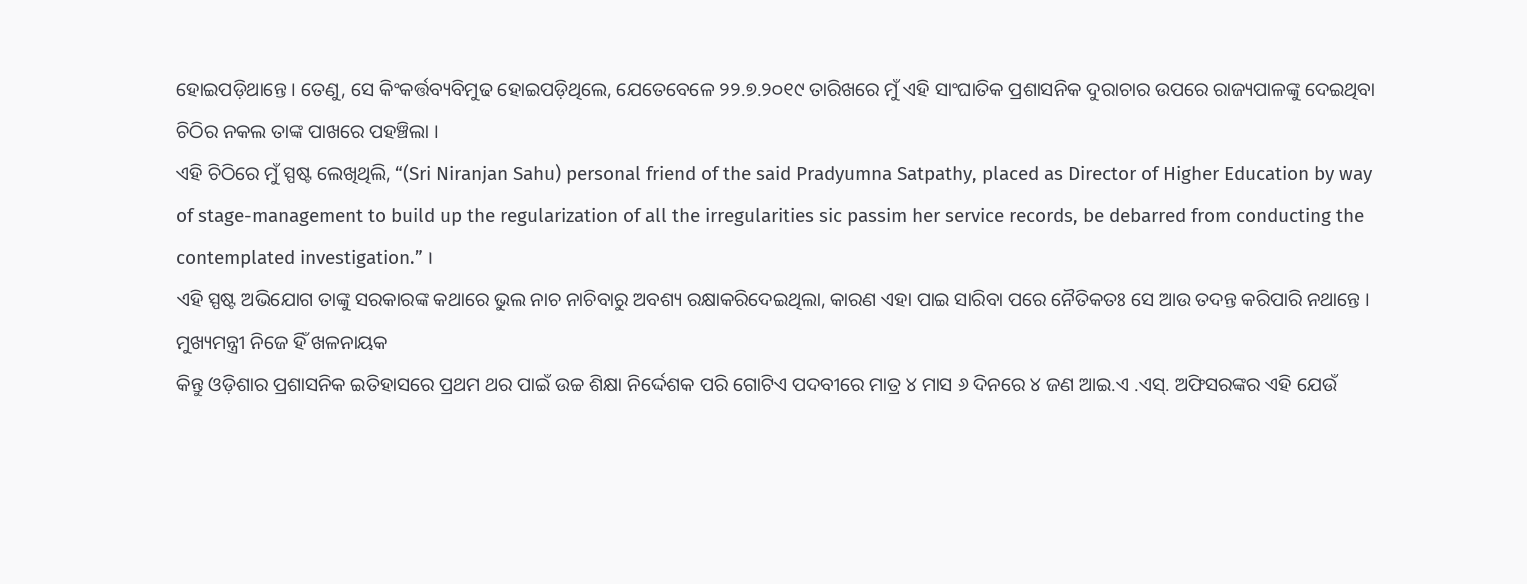ହୋଇପଡ଼ିଥାନ୍ତେ । ତେଣୁ, ସେ କିଂକର୍ତ୍ତବ୍ୟବିମୁଢ ହୋଇପଡ଼ିଥିଲେ, ଯେତେବେଳେ ୨୨.୭.୨୦୧୯ ତାରିଖରେ ମୁଁ ଏହି ସାଂଘାତିକ ପ୍ରଶାସନିକ ଦୁରାଚାର ଉପରେ ରାଜ୍ୟପାଳଙ୍କୁ ଦେଇଥିବା ଚିଠିର ନକଲ ତାଙ୍କ ପାଖରେ ପହଞ୍ଚିଲା ।
ଏହି ଚିଠିରେ ମୁଁ ସ୍ପଷ୍ଟ ଲେଖିଥିଲି, “(Sri Niranjan Sahu) personal friend of the said Pradyumna Satpathy, placed as Director of Higher Education by way of stage-management to build up the regularization of all the irregularities sic passim her service records, be debarred from conducting the contemplated investigation.” ।
ଏହି ସ୍ପଷ୍ଟ ଅଭିଯୋଗ ତାଙ୍କୁ ସରକାରଙ୍କ କଥାରେ ଭୁଲ ନାଚ ନାଚିବାରୁ ଅବଶ୍ୟ ରକ୍ଷାକରିଦେଇଥିଲା, କାରଣ ଏହା ପାଇ ସାରିବା ପରେ ନୈତିକତଃ ସେ ଆଉ ତଦନ୍ତ କରିପାରି ନଥାନ୍ତେ ।
ମୁଖ୍ୟମନ୍ତ୍ରୀ ନିଜେ ହିଁ ଖଳନାୟକ
କିନ୍ତୁ ଓଡ଼ିଶାର ପ୍ରଶାସନିକ ଇତିହାସରେ ପ୍ରଥମ ଥର ପାଇଁ ଉଚ୍ଚ ଶିକ୍ଷା ନିର୍ଦ୍ଦେଶକ ପରି ଗୋଟିଏ ପଦବୀରେ ମାତ୍ର ୪ ମାସ ୬ ଦିନରେ ୪ ଜଣ ଆଇ.ଏ .ଏସ୍. ଅଫିସରଙ୍କର ଏହି ଯେଉଁ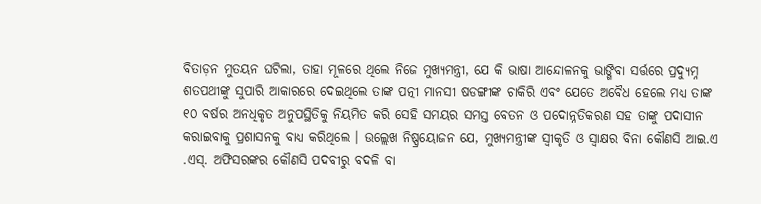ବିତାଡ଼ନ ମୁତୟନ ଘଟିଲା, ତାହା ମୂଳରେ ଥିଲେ ନିଜେ ମୁଖ୍ୟମନ୍ତ୍ରୀ, ଯେ କି ଭାଷା ଆନ୍ଦୋଳନକୁ ଭାଙ୍ଗିବା ସର୍ତ୍ତରେ ପ୍ରଦ୍ୟୁମ୍ନ ଶତପଥୀଙ୍କୁ ସୁପାରି ଆକାରରେ ଦେଇଥିଲେ ତାଙ୍କ ପତ୍ନୀ ମାନସୀ ଷଡଙ୍ଗୀଙ୍କ ଚାକିରି ଏବଂ ଯେତେ ଅବୈଧ ହେଲେ ମଧ୍ୟ ତାଙ୍କ ୧୦ ବର୍ଷର ଅନଧିକୃତ ଅନୁପସ୍ଥିତିକୁ ନିୟମିତ କରି ସେହି ସମୟର ସମସ୍ତ ବେତନ ଓ ପଦୋନ୍ନତିକରଣ ସହ ତାଙ୍କୁ ପଦାସୀନ କରାଇବାକୁ ପ୍ରଶାସନକୁ ବାଧ୍ୟ କରିଥିଲେ । ଉଲ୍ଲେଖ ନିଷ୍ପ୍ରୟୋଜନ ଯେ, ମୁଖ୍ୟମନ୍ତ୍ରୀଙ୍କ ସ୍ଵୀକୃତି ଓ ସ୍ଵାକ୍ଷର ବିନା କୌଣସି ଆଇ.ଏ .ଏସ୍. ଅଫିସରଙ୍କର କୌଣସି ପଦବୀରୁ ବଦଳି ବା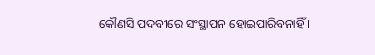କୌଣସି ପଦବୀରେ ସଂସ୍ଥାପନ ହୋଇପାରିବନାହିଁ ।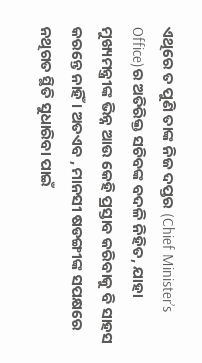ଏଥିରେ ତ ପୁଣି ତାଙ୍କ ନିଜ ଦପ୍ତର (Chief Minister’s Office)ର ଅତିରିକ୍ତ ସଚିବଙ୍କ ବଦଳି ନିହିତ, ଯାହା ମୁଖ୍ୟମନ୍ତ୍ରୀଙ୍କ ଭିନ୍ନ ଆଉ କେହି ପ୍ରସ୍ତାବ କରିବାକୁ ବି ସାହସ କରନ୍ତେ ନାହିଁ । ଅତଏବ , ମାନସୀ ଷଡଙ୍ଗୀଙ୍କ ସପକ୍ଷରେ ନଥିଗତ ସ୍ଥିତି ସୁଧାରିବା ପାଇଁ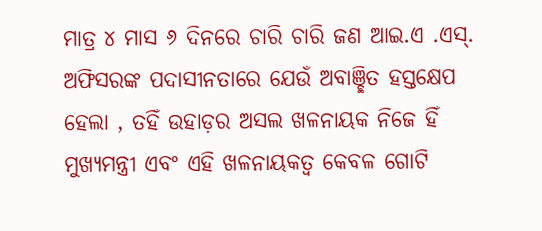ମାତ୍ର ୪ ମାସ ୬ ଦିନରେ ଚାରି ଚାରି ଜଣ ଆଇ.ଏ .ଏସ୍. ଅଫିସରଙ୍କ ପଦାସୀନତାରେ ଯେଉଁ ଅବାଞ୍ଛିତ ହସ୍ତକ୍ଷେପ ହେଲା , ତହିଁ ଉହାଡ଼ର ଅସଲ ଖଳନାୟକ ନିଜେ ହିଁ ମୁଖ୍ୟମନ୍ତ୍ରୀ ଏବଂ ଏହି ଖଳନାୟକତ୍ଵ କେବଳ ଗୋଟି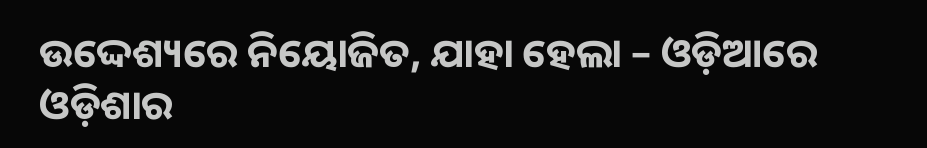ଉଦ୍ଦେଶ୍ୟରେ ନିୟୋଜିତ, ଯାହା ହେଲା – ଓଡ଼ିଆରେ ଓଡ଼ିଶାର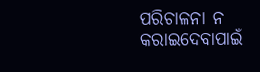ପରିଚାଳନା ନ କରାଇଦେବାପାଇଁ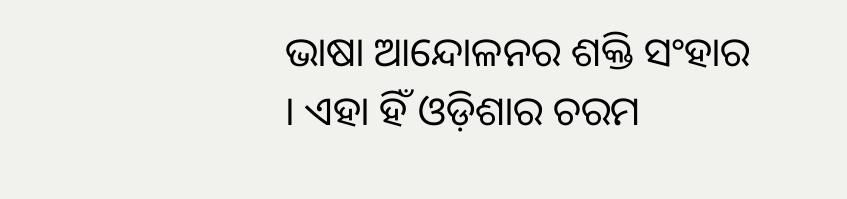ଭାଷା ଆନ୍ଦୋଳନର ଶକ୍ତି ସଂହାର । ଏହା ହିଁ ଓଡ଼ିଶାର ଚରମ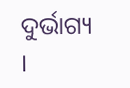ଦୁର୍ଭାଗ୍ୟ ।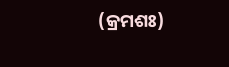(କ୍ରମଶଃ)